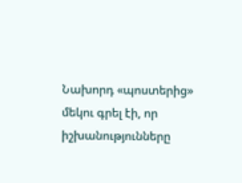Նախորդ «պոստերից» մեկու գրել էի, որ իշխանությունները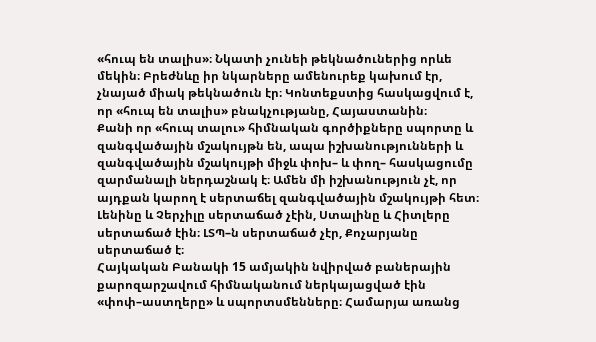«հուպ են տալիս»։ Նկատի չունեի թեկնածուներից որևե մեկին։ Բրեժնևը իր նկարները ամենուրեք կախում էր, չնայած միակ թեկնածուն էր։ Կոնտեքստից հասկացվում է, որ «հուպ են տալիս» բնակչությանը, Հայաստանին։
Քանի որ «հուպ տալու» հիմնական գործիքները սպորտը և զանգվածային մշակույթն են, ապա իշխանությունների և զանգվածային մշակույթի միջև փոխ– և փող– հասկացումը զարմանալի ներդաշնակ է։ Ամեն մի իշխանություն չէ, որ այդքան կարող է սերտաճել զանգվածային մշակույթի հետ։ Լենինը և Չերչիլը սերտաճած չէին, Ստալինը և Հիտլերը սերտաճած էին։ ԼՏՊ–ն սերտաճած չէր, Քոչարյանը սերտաճած է։
Հայկական Բանակի 15 ամյակին նվիրված բաներային քարոզարշավում հիմնականում ներկայացված էին «փոփ–աստղերը» և սպորտսմենները։ Համարյա առանց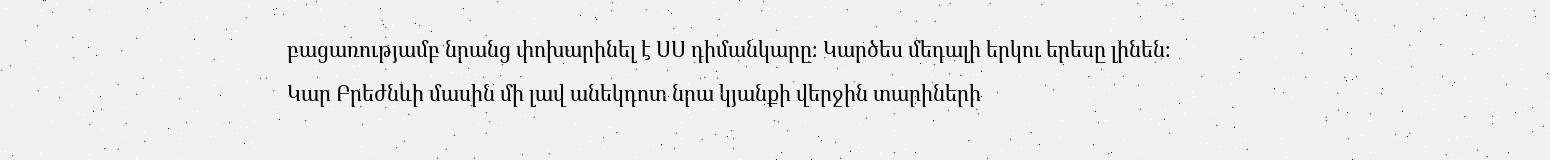բացառությամբ նրանց փոխարինել է ՍՍ դիմանկարը։ Կարծես մեդալի երկու երեսը լինեն։
Կար Բրեժնևի մասին մի լավ անեկդոտ նրա կյանքի վերջին տարիների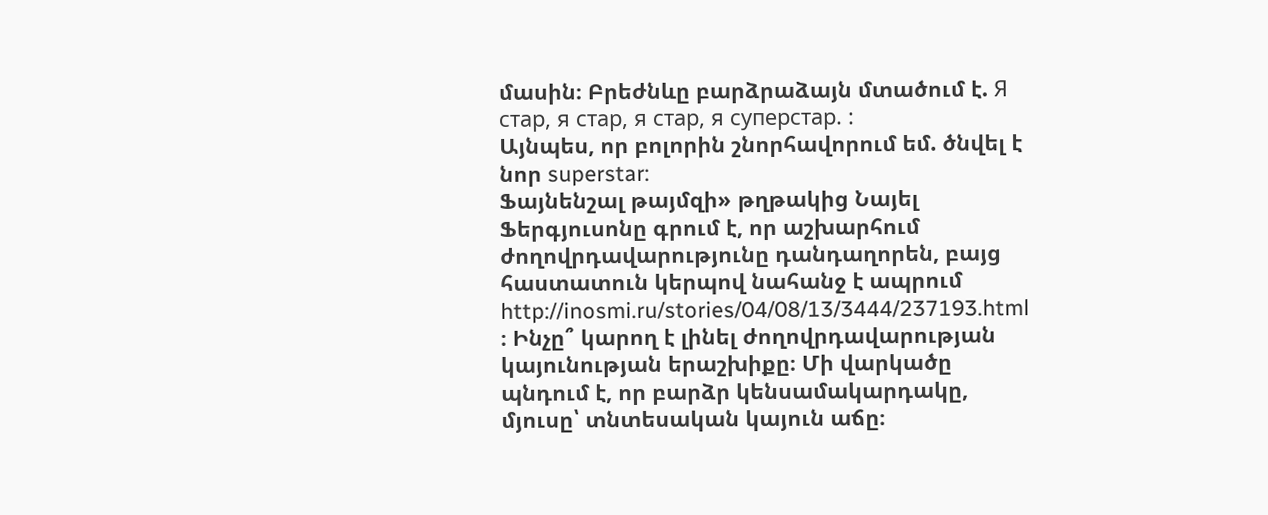մասին։ Բրեժնևը բարձրաձայն մտածում է. Я стар, я стар, я стар, я суперстар. :
Այնպես, որ բոլորին շնորհավորում եմ. ծնվել է նոր superstar:
Ֆայնենշալ թայմզի» թղթակից Նայել Ֆերգյուսոնը գրում է, որ աշխարհում ժողովրդավարությունը դանդաղորեն, բայց հաստատուն կերպով նահանջ է ապրում http://inosmi.ru/stories/04/08/13/3444/237193.html ։ Ինչը՞ կարող է լինել ժողովրդավարության կայունության երաշխիքը։ Մի վարկածը պնդում է, որ բարձր կենսամակարդակը, մյուսը՝ տնտեսական կայուն աճը։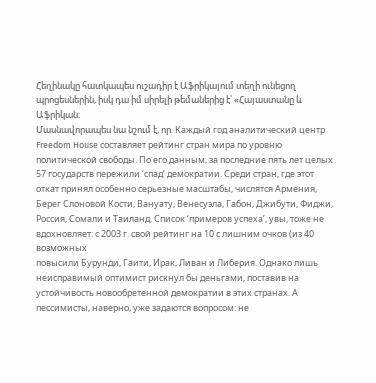Հեղինակը հատկապես ուշադիր է Աֆրիկայում տեղի ունեցող պրոցեսներին, իսկ դա իմ սիրելի թեմաներից է՝ «Հայաստանը և Աֆրիկան։
Մասնավորապես նա նշում է, որ. Каждый год аналитический центр Freedom House составляет рейтинг стран мира по уровню политической свободы. По его данным, за последние пять лет целых 57 государств пережили ‘спад’ демократии. Среди стран, где этот откат принял особенно серьезные масштабы, числятся Армения, Берег Слоновой Кости, Вануату, Венесуэла, Габон, Джибути, Фиджи, Россия, Сомали и Таиланд. Список ‘примеров успеха’, увы, тоже не вдохновляет: с 2003 г. свой рейтинг на 10 с лишним очков (из 40 возможных
повысили Бурунди, Гаити, Ирак, Ливан и Либерия. Однако лишь неисправимый оптимист рискнул бы деньгами, поставив на устойчивость новообретенной демократии в этих странах. А пессимисты, наверно, уже задаются вопросом: не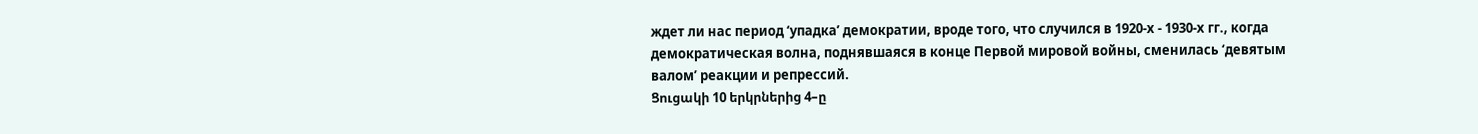ждет ли нас период ‘упадка’ демократии, вроде того, что случился в 1920-х - 1930-х гг., когда демократическая волна, поднявшаяся в конце Первой мировой войны, сменилась ‘девятым валом’ реакции и репрессий.
Ցուցակի 10 երկրներից 4–ը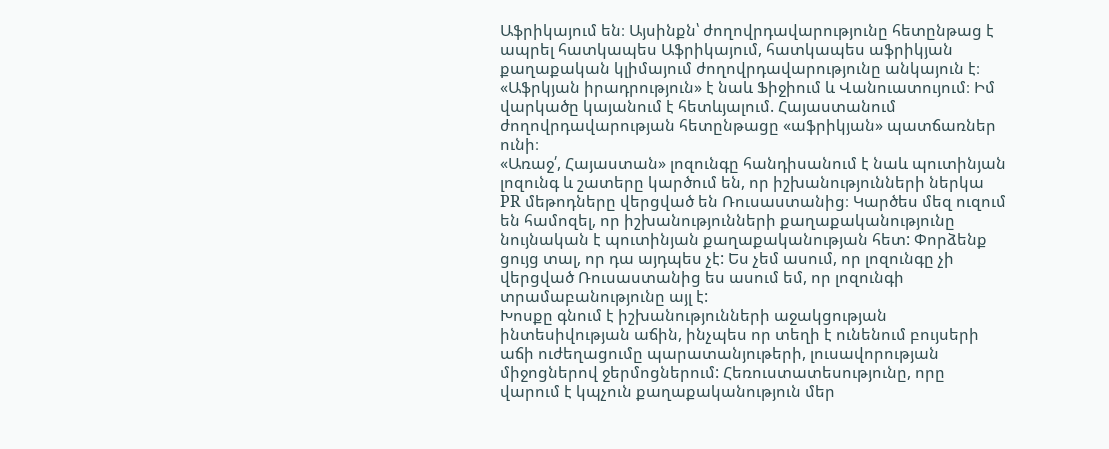Աֆրիկայում են։ Այսինքն՝ ժողովրդավարությունը հետընթաց է ապրել հատկապես Աֆրիկայում, հատկապես աֆրիկյան քաղաքական կլիմայում ժողովրդավարությունը անկայուն է։ «Աֆրկյան իրադրություն» է նաև Ֆիջիում և Վանուատույում։ Իմ վարկածը կայանում է հետևյալում. Հայաստանում ժողովրդավարության հետընթացը «աֆրիկյան» պատճառներ ունի։
«Առաջ՛, Հայաստան» լոզունգը հանդիսանում է նաև պուտինյան լոզունգ և շատերը կարծում են, որ իշխանությունների ներկա PR մեթոդները վերցված են Ռուսաստանից։ Կարծես մեզ ուզում են համոզել, որ իշխանությունների քաղաքականությունը նույնական է պուտինյան քաղաքականության հետ: Փորձենք ցույց տալ, որ դա այդպես չէ: Ես չեմ ասում, որ լոզունգը չի վերցված Ռուսաստանից ես ասում եմ, որ լոզունգի տրամաբանությունը այլ է:
Խոսքը գնում է իշխանությունների աջակցության ինտեսիվության աճին, ինչպես որ տեղի է ունենում բույսերի աճի ուժեղացումը պարատանյութերի, լուսավորության միջոցներով ջերմոցներում: Հեռուստատեսությունը, որը վարում է կպչուն քաղաքականություն մեր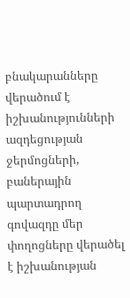բնակարանները վերածում է իշխանությունների ազդեցության ջերմոցների, բաներային պարտադրող գովազդը մեր փողոցները վերածել է իշխանության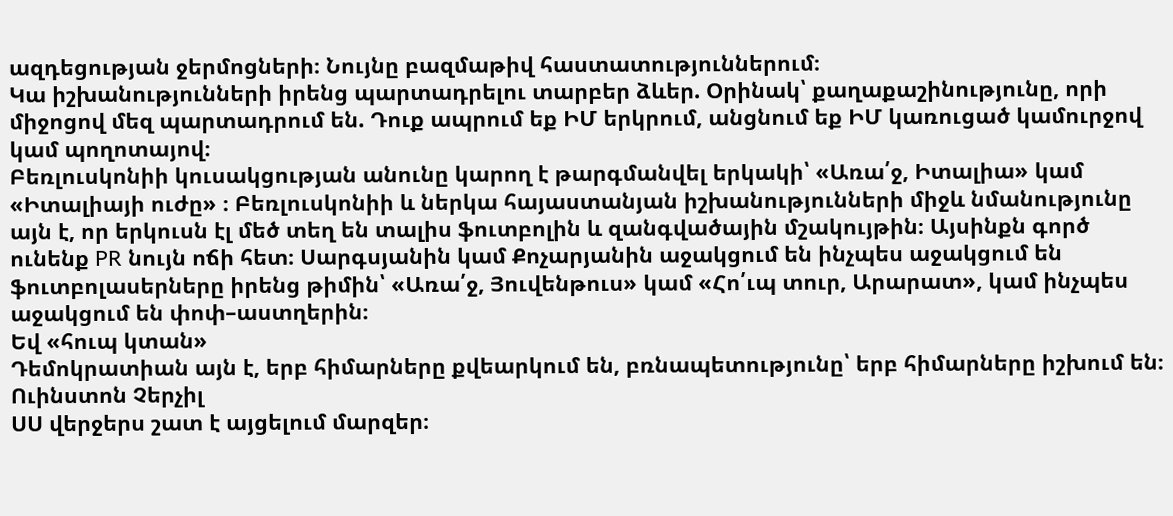ազդեցության ջերմոցների։ Նույնը բազմաթիվ հաստատություններում։
Կա իշխանությունների իրենց պարտադրելու տարբեր ձևեր. Օրինակ՝ քաղաքաշինությունը, որի միջոցով մեզ պարտադրում են. Դուք ապրում եք ԻՄ երկրում, անցնում եք ԻՄ կառուցած կամուրջով կամ պողոտայով։
Բեռլուսկոնիի կուսակցության անունը կարող է թարգմանվել երկակի՝ «Առա՛ջ, Իտալիա» կամ «Իտալիայի ուժը» ։ Բեռլուսկոնիի և ներկա հայաստանյան իշխանությունների միջև նմանությունը այն է, որ երկուսն էլ մեծ տեղ են տալիս ֆուտբոլին և զանգվածային մշակույթին։ Այսինքն գործ ունենք PR նույն ոճի հետ։ Սարգսյանին կամ Քոչարյանին աջակցում են ինչպես աջակցում են ֆուտբոլասերները իրենց թիմին՝ «Առա՛ջ, Յուվենթուս» կամ «Հո՛ւպ տուր, Արարատ», կամ ինչպես աջակցում են փոփ–աստղերին։
Եվ «հուպ կտան»
Դեմոկրատիան այն է, երբ հիմարները քվեարկում են, բռնապետությունը՝ երբ հիմարները իշխում են։
Ուինստոն Չերչիլ
ՍՍ վերջերս շատ է այցելում մարզեր։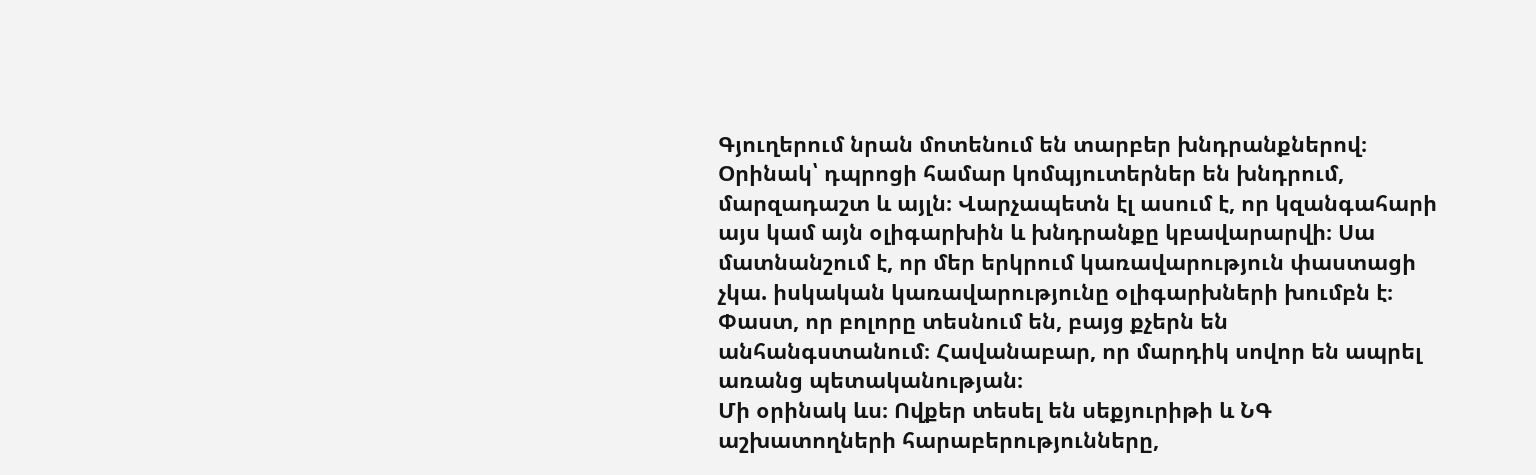Գյուղերում նրան մոտենում են տարբեր խնդրանքներով։ Օրինակ՝ դպրոցի համար կոմպյուտերներ են խնդրում, մարզադաշտ և այլն։ Վարչապետն էլ ասում է, որ կզանգահարի այս կամ այն օլիգարխին և խնդրանքը կբավարարվի։ Սա մատնանշում է, որ մեր երկրում կառավարություն փաստացի չկա. իսկական կառավարությունը օլիգարխների խումբն է։ Փաստ, որ բոլորը տեսնում են, բայց քչերն են անհանգստանում։ Հավանաբար, որ մարդիկ սովոր են ապրել առանց պետականության։
Մի օրինակ ևս։ Ովքեր տեսել են սեքյուրիթի և ՆԳ աշխատողների հարաբերությունները,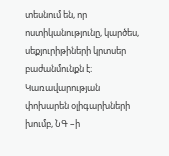տեսնում են, որ ոստիկանությունը, կարծես, սեքյուրիթիների կրտսեր բաժանմունքն է։
Կառավարության փոխարեն օլիգարխների խումբ, ՆԳ –ի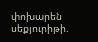փոխարեն սեքյուրիթի.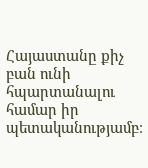Հայաստանը քիչ բան ունի հպարտանալու համար իր պետականությամբ։